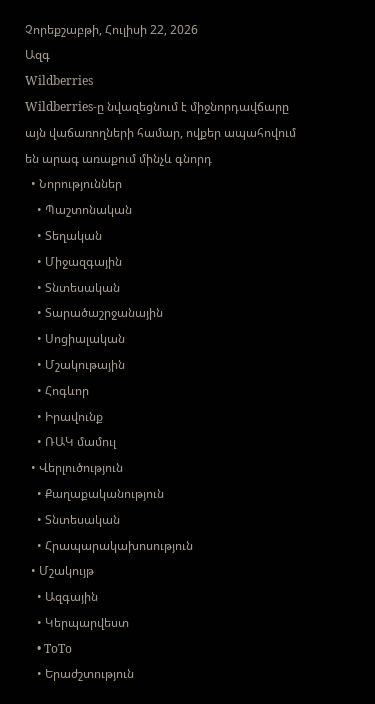Չորեքշաբթի, Հուլիսի 22, 2026
Ազգ
Wildberries
Wildberries-ը նվազեցնում է միջնորդավճարը այն վաճառողների համար, ովքեր ապահովում են արագ առաքում մինչև գնորդ
  • Նորություններ
    • Պաշտոնական
    • Տեղական
    • Միջազգային
    • Տնտեսական
    • Տարածաշրջանային
    • Սոցիալական
    • Մշակութային
    • Հոգևոր
    • Իրավունք
    • ՌԱԿ մամուլ
  • Վերլուծություն
    • Քաղաքականություն
    • Տնտեսական
    • Հրապարակախոսություն
  • Մշակույթ
    • Ազգային
    • Կերպարվեստ
    • ToTo
    • Երաժշտություն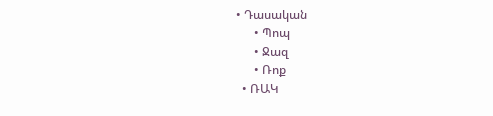• Դասական
      • Պոպ
      • Ջազ
      • Ռոք
  • ՌԱԿ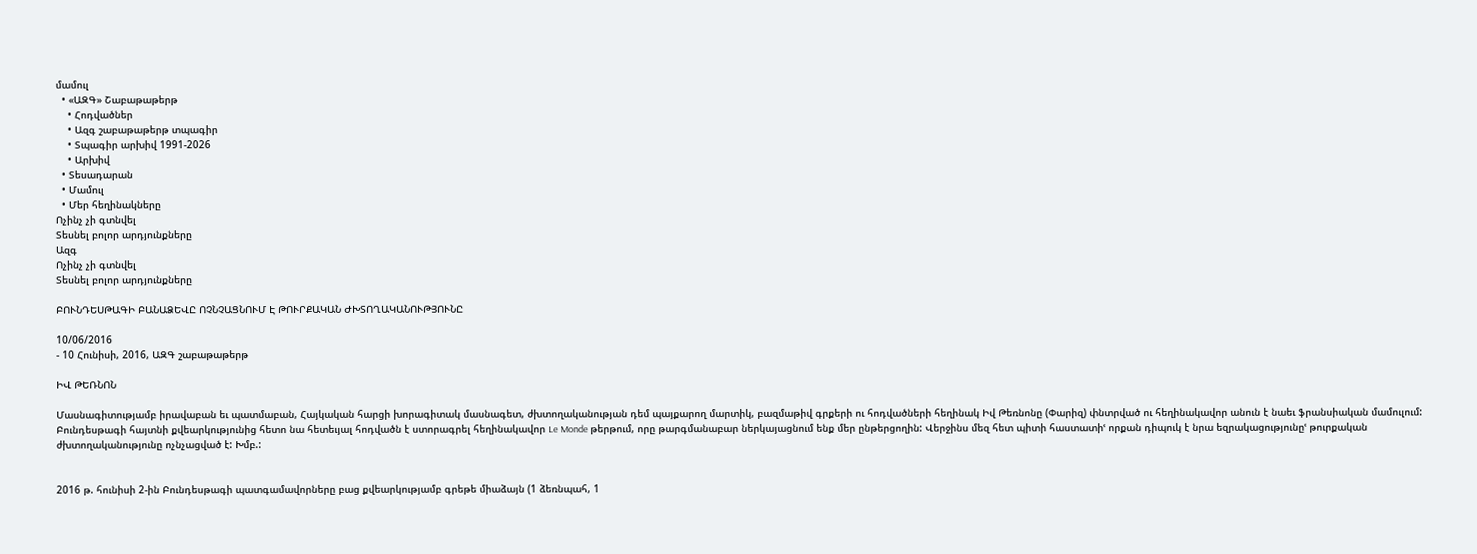մամուլ
  • «ԱԶԳ» Շաբաթաթերթ
    • Հոդվածներ
    • Ազգ շաբաթաթերթ տպագիր
    • Տպագիր արխիվ 1991-2026
    • Արխիվ
  • Տեսադարան
  • Մամուլ
  • Մեր հեղինակները
Ոչինչ չի գտնվել
Տեսնել բոլոր արդյունքները
Ազգ
Ոչինչ չի գտնվել
Տեսնել բոլոր արդյունքները

ԲՈՒՆԴԵՍԹԱԳԻ ԲԱՆԱՁԵՎԸ ՈՉՆՉԱՑՆՈՒՄ Է ԹՈՒՐՔԱԿԱՆ ԺԽՏՈՂԱԿԱՆՈՒԹՅՈՒՆԸ

10/06/2016
- 10 Հունիսի, 2016, ԱԶԳ շաբաթաթերթ

ԻՎ ԹԵՌՆՈՆ

Մասնագիտությամբ իրավաբան եւ պատմաբան, Հայկական հարցի խորագիտակ մասնագետ, ժխտողականության դեմ պայքարող մարտիկ, բազմաթիվ գրքերի ու հոդվածների հեղինակ Իվ Թեռնոնը (Փարիզ) փնտրված ու հեղինակավոր անուն է նաեւ ֆրանսիական մամուլում: Բունդեսթագի հայտնի քվեարկությունից հետո նա հետեւյալ հոդվածն է ստորագրել հեղինակավոր Le Monde թերթում, որը թարգմանաբար ներկայացնում ենք մեր ընթերցողին: Վերջինս մեզ հետ պիտի հաստատիՙ որքան դիպուկ է նրա եզրակացությունըՙ թուրքական ժխտողականությունը ոչնչացված է: Խմբ.:


2016 թ. հունիսի 2-ին Բունդեսթագի պատգամավորները բաց քվեարկությամբ գրեթե միաձայն (1 ձեռնպահ, 1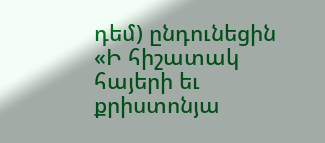դեմ) ընդունեցին «Ի հիշատակ հայերի եւ քրիստոնյա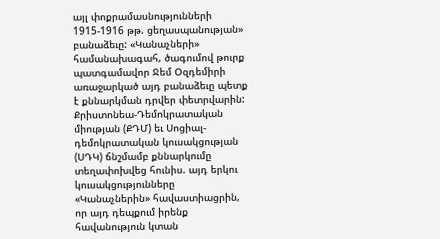այլ փոքրամասնությունների 1915-1916 թթ. ցեղասպանության» բանաձեւը: «Կանաչների» համանախագահ, ծագումով թուրք պատգամավոր Ջեմ Օզդեմիրի առաջարկած այդ բանաձեւը պետք է քննարկման դրվեր փետրվարին: Քրիստոնեա-Դեմոկրատական միության (ՔԴՄ) եւ Սոցիալ-դեմոկրատական կուսակցության (ՍԴԿ) ճնշմամբ քննարկումը տեղափոխվեց հունիս. այդ երկու կուսակցությունները «Կանաչներին» հավաստիացրին, որ այդ դեպքում իրենք հավանություն կտան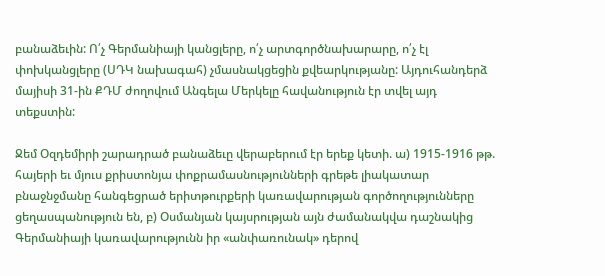բանաձեւին: Ո՛չ Գերմանիայի կանցլերը, ո՛չ արտգործնախարարը, ո՛չ էլ փոխկանցլերը (ՍԴԿ նախագահ) չմասնակցեցին քվեարկությանը: Այդուհանդերձ մայիսի 31-ին ՔԴՄ ժողովում Անգելա Մերկելը հավանություն էր տվել այդ տեքստին:

Ջեմ Օզդեմիրի շարադրած բանաձեւը վերաբերում էր երեք կետի. ա) 1915-1916 թթ. հայերի եւ մյուս քրիստոնյա փոքրամասնությունների գրեթե լիակատար բնաջնջմանը հանգեցրած երիտթուրքերի կառավարության գործողությունները ցեղասպանություն են, բ) Օսմանյան կայսրության այն ժամանակվա դաշնակից Գերմանիայի կառավարությունն իր «անփառունակ» դերով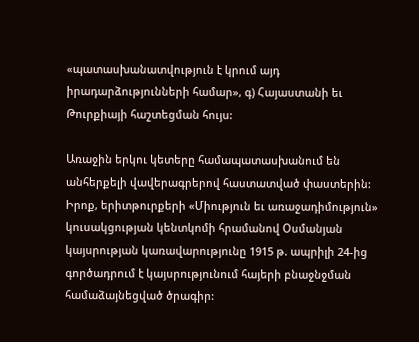«պատասխանատվություն է կրում այդ իրադարձությունների համար», գ) Հայաստանի եւ Թուրքիայի հաշտեցման հույս:

Առաջին երկու կետերը համապատասխանում են անհերքելի վավերագրերով հաստատված փաստերին: Իրոք, երիտթուրքերի «Միություն եւ առաջադիմություն» կուսակցության կենտկոմի հրամանով Օսմանյան կայսրության կառավարությունը 1915 թ. ապրիլի 24-ից գործադրում է կայսրությունում հայերի բնաջնջման համաձայնեցված ծրագիր: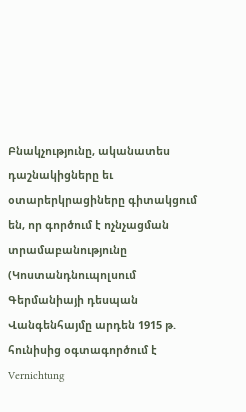Բնակչությունը, ականատես դաշնակիցները եւ օտարերկրացիները գիտակցում են, որ գործում է ոչնչացման տրամաբանությունը (Կոստանդնուպոլսում Գերմանիայի դեսպան Վանգենհայմը արդեն 1915 թ. հունիսից օգտագործում է Vernichtung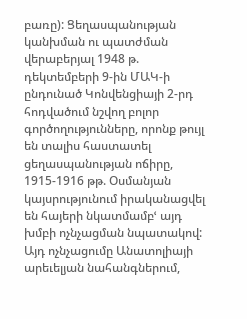բառը): Ցեղասպանության կանխման ու պատժման վերաբերյալ 1948 թ. դեկտեմբերի 9-ին ՄԱԿ-ի ընդունած Կոնվենցիայի 2-րդ հոդվածում նշվող բոլոր գործողությունները, որոնք թույլ են տալիս հաստատել ցեղասպանության ոճիրը, 1915-1916 թթ. Օսմանյան կայսրությունում իրականացվել են հայերի նկատմամբՙ այդ խմբի ոչնչացման նպատակով: Այդ ոչնչացումը Անատոլիայի արեւելյան նահանգներում,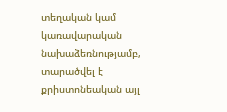տեղական կամ կառավարական նախաձեռնությամբ, տարածվել է քրիստոնեական այլ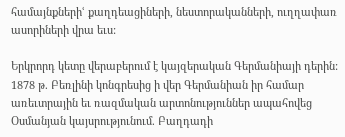համայնքներիՙ քաղդեացիների, նեստորականների, ուղղափառ ասորիների վրա եւս:

Երկրորդ կետը վերաբերում է կայզերական Գերմանիայի դերին: 1878 թ. Բեռլինի կոնգրեսից ի վեր Գերմանիան իր համար առեւտրային եւ ռազմական արտոնություններ ապահովեց Օսմանյան կայսրությունում. Բաղդադի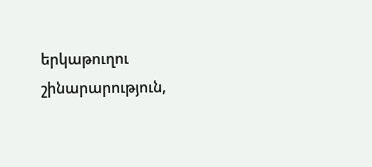երկաթուղու շինարարություն,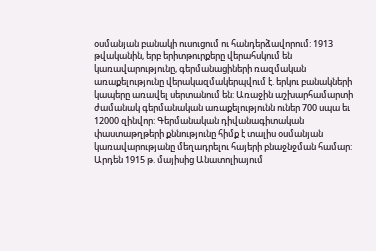օսմանյան բանակի ուսուցում ու հանդերձավորում: 1913 թվականին, երբ երիտթուրքերը վերահսկում են կառավարությունը, գերմանացիների ռազմական առաքելությունը վերակազմակերպվում է. երկու բանակների կապերը առավել սերտանում են: Առաջին աշխարհամարտի ժամանակ գերմանական առաքելությունն ուներ 700 սպա եւ 12000 զինվոր: Գերմանական դիվանագիտական փաստաթղթերի քննությունը հիմք է տալիս օսմանյան կառավարությանը մեղադրելու հայերի բնաջնջման համար: Արդեն 1915 թ. մայիսից Անատոլիայում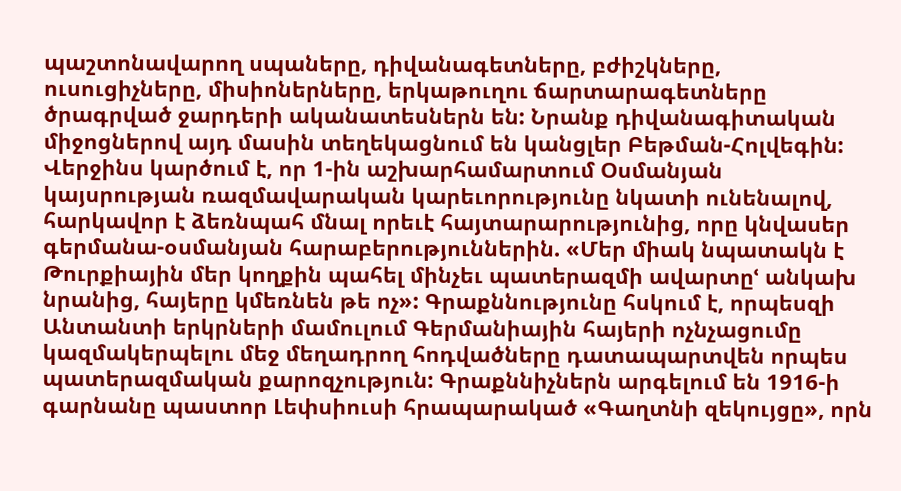պաշտոնավարող սպաները, դիվանագետները, բժիշկները, ուսուցիչները, միսիոներները, երկաթուղու ճարտարագետները ծրագրված ջարդերի ականատեսներն են: Նրանք դիվանագիտական միջոցներով այդ մասին տեղեկացնում են կանցլեր Բեթման-Հոլվեգին: Վերջինս կարծում է, որ 1-ին աշխարհամարտում Օսմանյան կայսրության ռազմավարական կարեւորությունը նկատի ունենալով, հարկավոր է ձեռնպահ մնալ որեւէ հայտարարությունից, որը կնվասեր գերմանա-օսմանյան հարաբերություններին. «Մեր միակ նպատակն է Թուրքիային մեր կողքին պահել մինչեւ պատերազմի ավարտըՙ անկախ նրանից, հայերը կմեռնեն թե ոչ»: Գրաքննությունը հսկում է, որպեսզի Անտանտի երկրների մամուլում Գերմանիային հայերի ոչնչացումը կազմակերպելու մեջ մեղադրող հոդվածները դատապարտվեն որպես պատերազմական քարոզչություն: Գրաքննիչներն արգելում են 1916-ի գարնանը պաստոր Լեփսիուսի հրապարակած «Գաղտնի զեկույցը», որն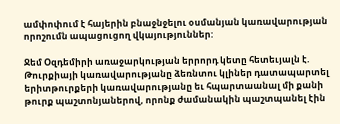ամփոփում է հայերին բնաջնջելու օսմանյան կառավարության որոշումն ապացուցող վկայություններ:

Ջեմ Օզդեմիրի առաջարկության երրորդ կետը հետեւյալն է. Թուրքիայի կառավարությանը ձեռնտու կլիներ դատապարտել երիտթուրքերի կառավարությանը եւ հպարտաանալ մի քանի թուրք պաշտոնյաներով, որոնք ժամանակին պաշտպանել էին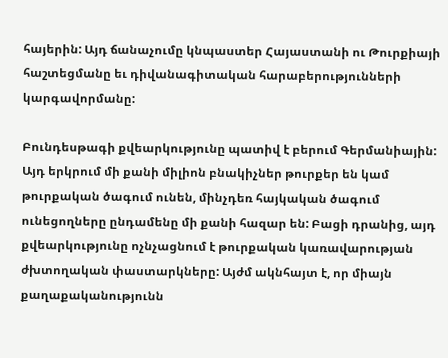հայերին: Այդ ճանաչումը կնպաստեր Հայաստանի ու Թուրքիայի հաշտեցմանը եւ դիվանագիտական հարաբերությունների կարգավորմանը:

Բունդեսթագի քվեարկությունը պատիվ է բերում Գերմանիային: Այդ երկրում մի քանի միլիոն բնակիչներ թուրքեր են կամ թուրքական ծագում ունեն, մինչդեռ հայկական ծագում ունեցողները ընդամենը մի քանի հազար են: Բացի դրանից, այդ քվեարկությունը ոչնչացնում է թուրքական կառավարության ժխտողական փաստարկները: Այժմ ակնհայտ է, որ միայն քաղաքականությունն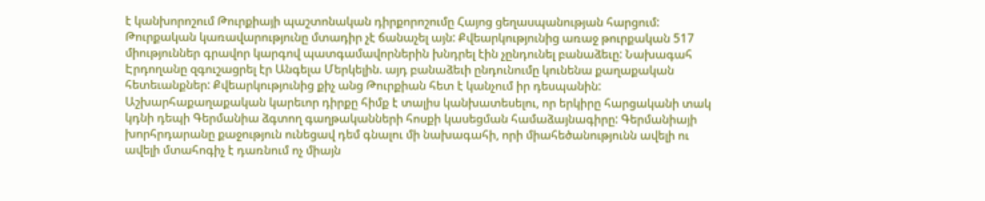է կանխորոշում Թուրքիայի պաշտոնական դիրքորոշումը Հայոց ցեղասպանության հարցում: Թուրքական կառավարությունը մտադիր չէ ճանաչել այն: Քվեարկությունից առաջ թուրքական 517 միություններ գրավոր կարգով պատգամավորներին խնդրել էին չընդունել բանաձեւը: Նախագահ Էրդողանը զգուշացրել էր Անգելա Մերկելին. այդ բանաձեւի ընդունումը կունենա քաղաքական հետեւանքներ: Քվեարկությունից քիչ անց Թուրքիան հետ է կանչում իր դեսպանին: Աշխարհաքաղաքական կարեւոր դիրքը հիմք է տալիս կանխատեսելու, որ երկիրը հարցականի տակ կդնի դեպի Գերմանիա ձգտող գաղթականների հոսքի կասեցման համաձայնագիրը: Գերմանիայի խորհրդարանը քաջություն ունեցավ դեմ գնալու մի նախագահի, որի միահեծանությունն ավելի ու ավելի մտահոգիչ է դառնում ոչ միայն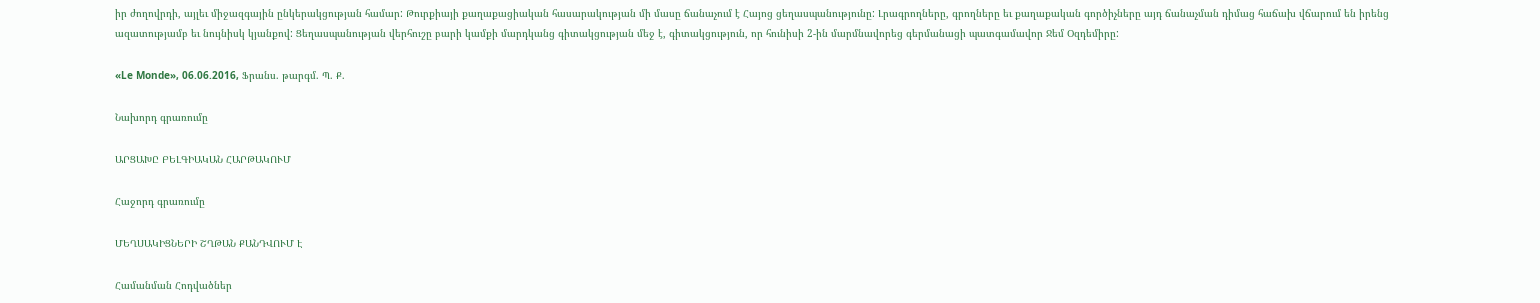իր ժողովրդի, այլեւ միջազգային ընկերակցության համար: Թուրքիայի քաղաքացիական հասարակության մի մասը ճանաչում է Հայոց ցեղասպանությունը: Լրագրողները, գրողները եւ քաղաքական գործիչները այդ ճանաչման դիմաց հաճախ վճարում են իրենց ազատությամբ եւ նույնիսկ կյանքով: Ցեղասպանության վերհուշը բարի կամքի մարդկանց գիտակցության մեջ է, գիտակցություն, որ հունիսի 2-ին մարմնավորեց գերմանացի պատգամավոր Ջեմ Օզդեմիրը:

«Le Monde», 06.06.2016, Ֆրանս. թարգմ. Պ. Ք.

Նախորդ գրառումը

ԱՐՑԱԽԸ ԲԵԼԳԻԱԿԱՆ ՀԱՐԹԱԿՈՒՄ

Հաջորդ գրառումը

ՄԵՂՍԱԿԻՑՆԵՐԻ ՇՂԹԱՆ ՔԱՆԴՎՈՒՄ Է

Համանման Հոդվածներ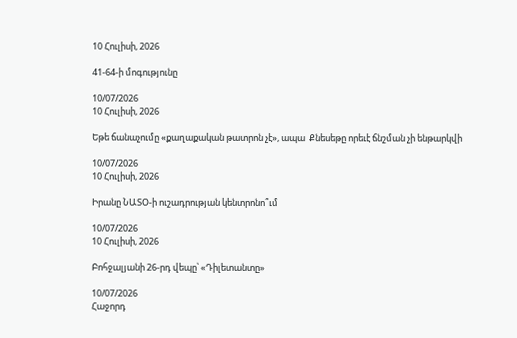10 Հուլիսի, 2026

41-64-ի մոգությունը

10/07/2026
10 Հուլիսի, 2026

Եթե ճանաչումը «քաղաքական թատրոն չէ», ապա  Քնեսեթը որեւէ ճնշման չի ենթարկվի

10/07/2026
10 Հուլիսի, 2026

Իրանը ՆԱՏՕ-ի ուշադրության կենտրոնո՞ւմ

10/07/2026
10 Հուլիսի, 2026

Բոհջալյանի 26-րդ վեպը՝ «Դիլետանտը»

10/07/2026
Հաջորդ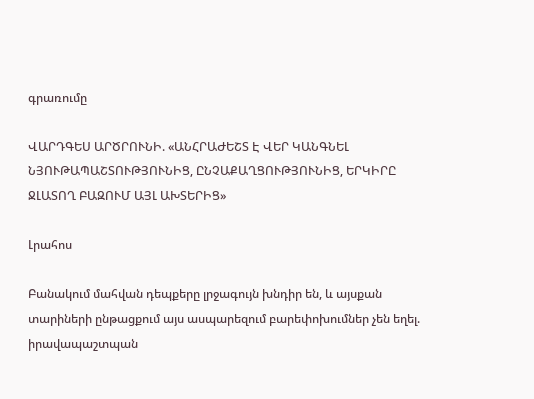գրառումը

ՎԱՐԴԳԵՍ ԱՐԾՐՈՒՆԻ. «ԱՆՀՐԱԺԵՇՏ Է ՎԵՐ ԿԱՆԳՆԵԼ ՆՅՈՒԹԱՊԱՇՏՈՒԹՅՈՒՆԻՑ, ԸՆՉԱՔԱՂՑՈՒԹՅՈՒՆԻՑ, ԵՐԿԻՐԸ ՋԼԱՏՈՂ ԲԱԶՈՒՄ ԱՅԼ ԱԽՏԵՐԻՑ»

Լրահոս

Բանակում մահվան դեպքերը լրջագույն խնդիր են, և այսքան տարիների ընթացքում այս ասպարեզում բարեփոխումներ չեն եղել. իրավապաշտպան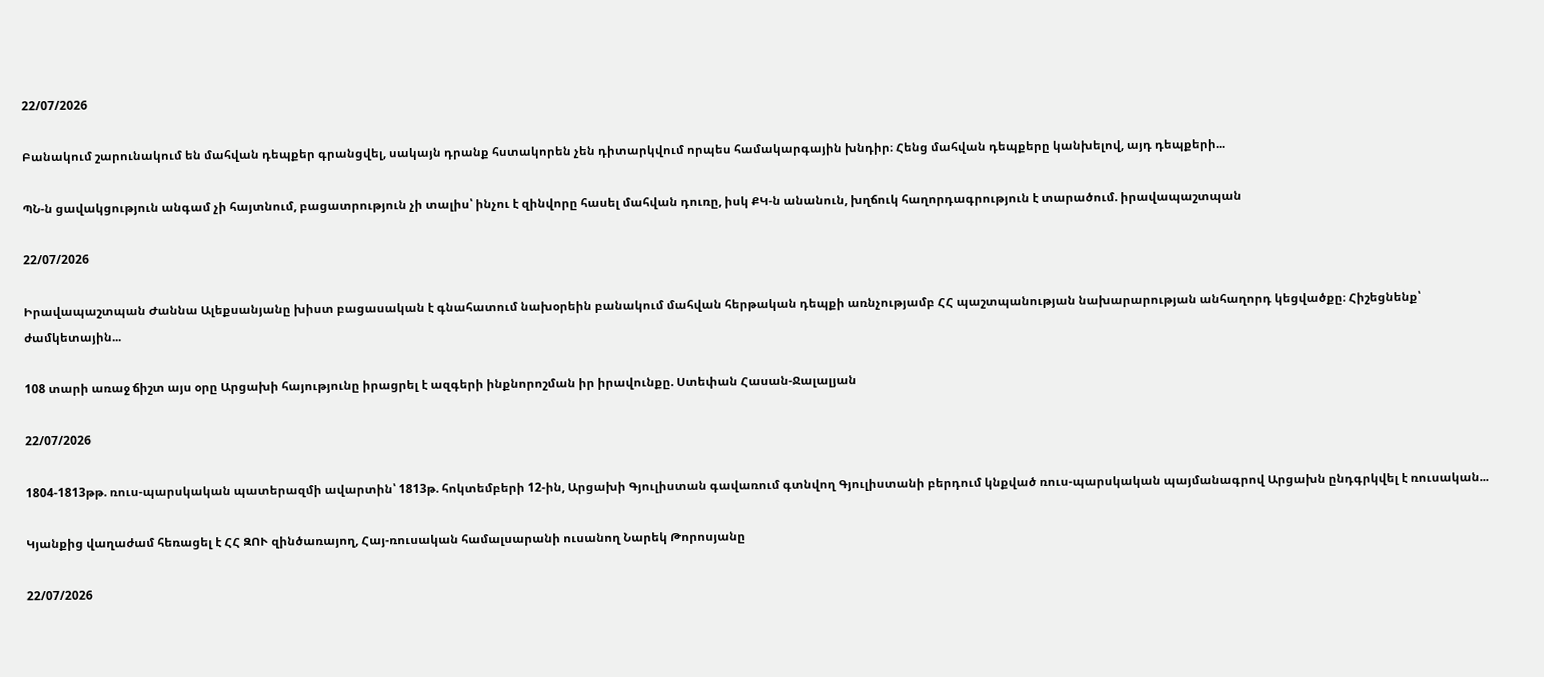22/07/2026

Բանակում շարունակում են մահվան դեպքեր գրանցվել, սակայն դրանք հստակորեն չեն դիտարկվում որպես համակարգային խնդիր։ Հենց մահվան դեպքերը կանխելով, այդ դեպքերի...

ՊՆ-ն ցավակցություն անգամ չի հայտնում, բացատրություն չի տալիս՝ ինչու է զինվորը հասել մահվան դուռը, իսկ ՔԿ-ն անանուն, խղճուկ հաղորդագրություն է տարածում. իրավապաշտպան

22/07/2026

Իրավապաշտպան Ժաննա Ալեքսանյանը խիստ բացասական է գնահատում նախօրեին բանակում մահվան հերթական դեպքի առնչությամբ ՀՀ պաշտպանության նախարարության անհաղորդ կեցվածքը։ Հիշեցնենք՝ ժամկետային...

108 տարի առաջ ճիշտ այս օրը Արցախի հայությունը իրացրել է ազգերի ինքնորոշման իր իրավունքը. Ստեփան Հասան-Ջալալյան

22/07/2026

1804-1813թթ. ռուս-պարսկական պատերազմի ավարտին՝ 1813թ. հոկտեմբերի 12-ին, Արցախի Գյուլիստան գավառում գտնվող Գյուլիստանի բերդում կնքված ռուս-պարսկական պայմանագրով Արցախն ընդգրկվել է ռուսական...

Կյանքից վաղաժամ հեռացել է ՀՀ ԶՈՒ զինծառայող, Հայ-ռուսական համալսարանի ուսանող Նարեկ Թորոսյանը

22/07/2026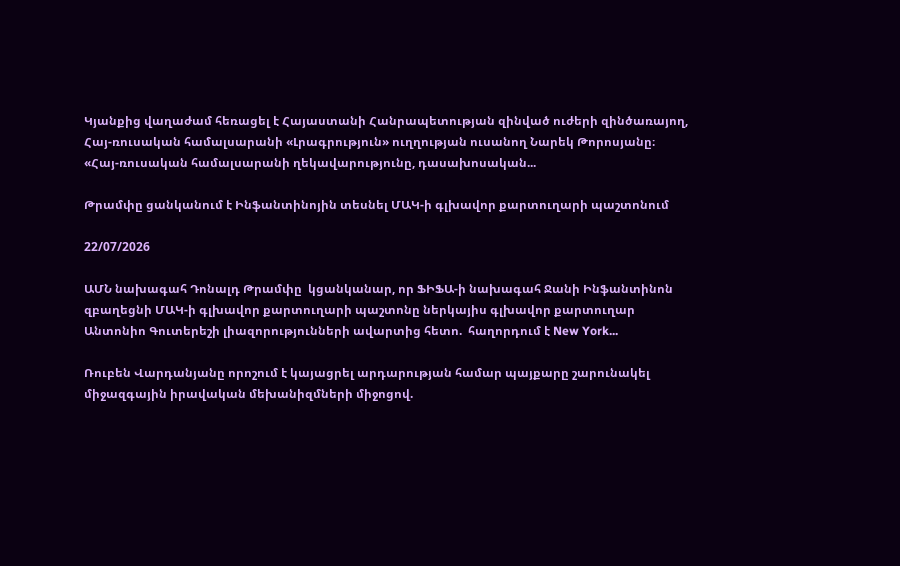Կյանքից վաղաժամ հեռացել է Հայաստանի Հանրապետության զինված ուժերի զինծառայող, Հայ-ռուսական համալսարանի «Լրագրություն» ուղղության ուսանող Նարեկ Թորոսյանը։ «Հայ-ռուսական համալսարանի ղեկավարությունը, դասախոսական...

Թրամփը ցանկանում է Ինֆանտինոյին տեսնել ՄԱԿ-ի գլխավոր քարտուղարի պաշտոնում

22/07/2026

ԱՄՆ նախագահ Դոնալդ Թրամփը  կցանկանար, որ ՖԻՖԱ-ի նախագահ Ջանի Ինֆանտինոն զբաղեցնի ՄԱԿ-ի գլխավոր քարտուղարի պաշտոնը ներկայիս գլխավոր քարտուղար Անտոնիո Գուտերեշի լիազորությունների ավարտից հետո.  հաղորդում է New York...

Ռուբեն Վարդանյանը որոշում է կայացրել արդարության համար պայքարը շարունակել միջազգային իրավական մեխանիզմների միջոցով.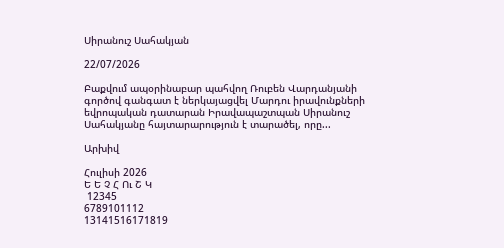Սիրանուշ Սահակյան

22/07/2026

Բաքվում ապօրինաբար պահվող Ռուբեն Վարդանյանի գործով գանգատ է ներկայացվել Մարդու իրավունքների եվրոպական դատարան Իրավապաշտպան Սիրանուշ Սահակյանը հայտարարություն է տարածել, որը...

Արխիվ

Հուլիսի 2026
Ե Ե Չ Հ Ու Շ Կ
 12345
6789101112
13141516171819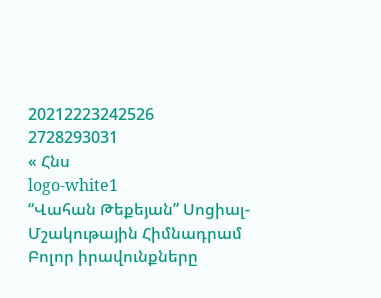20212223242526
2728293031
« Հնս
logo-white1
“Վահան Թեքեյան” Սոցիալ-Մշակութային Հիմնադրամ
Բոլոր իրավունքները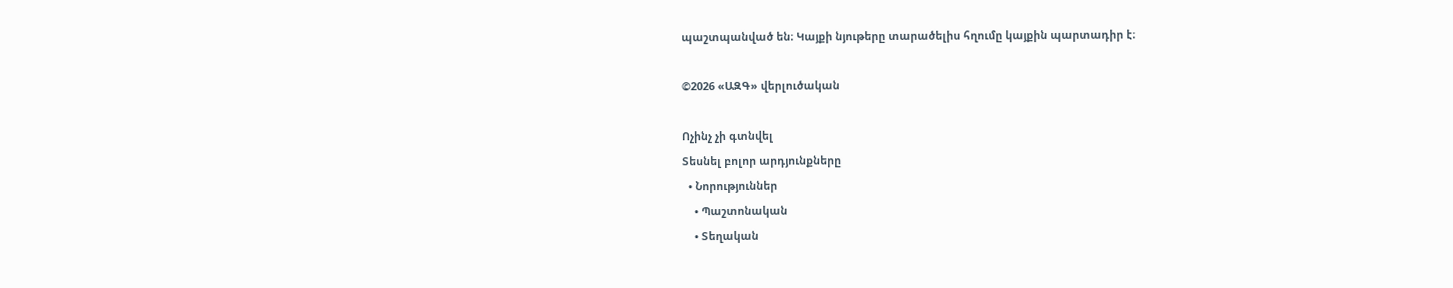պաշտպանված են։ Կայքի նյութերը տարածելիս հղումը կայքին պարտադիր է։

©2026 «ԱԶԳ» վերլուծական

Ոչինչ չի գտնվել
Տեսնել բոլոր արդյունքները
  • Նորություններ
    • Պաշտոնական
    • Տեղական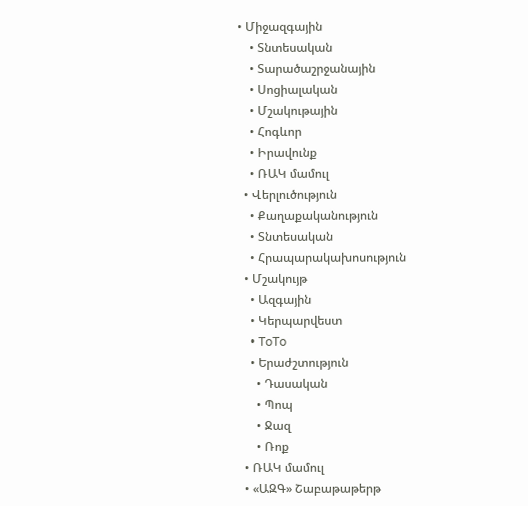• Միջազգային
    • Տնտեսական
    • Տարածաշրջանային
    • Սոցիալական
    • Մշակութային
    • Հոգևոր
    • Իրավունք
    • ՌԱԿ մամուլ
  • Վերլուծություն
    • Քաղաքականություն
    • Տնտեսական
    • Հրապարակախոսություն
  • Մշակույթ
    • Ազգային
    • Կերպարվեստ
    • ToTo
    • Երաժշտություն
      • Դասական
      • Պոպ
      • Ջազ
      • Ռոք
  • ՌԱԿ մամուլ
  • «ԱԶԳ» Շաբաթաթերթ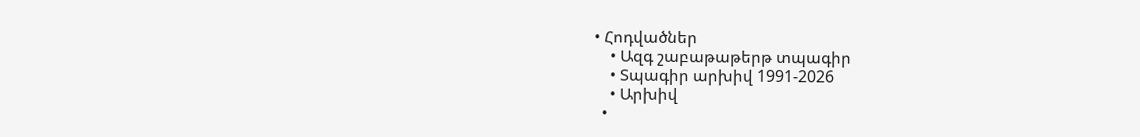• Հոդվածներ
    • Ազգ շաբաթաթերթ տպագիր
    • Տպագիր արխիվ 1991-2026
    • Արխիվ
  •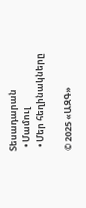Տեսադարան
  • Մամուլ
  • Մեր հեղինակները

© 2025 «ԱԶԳ»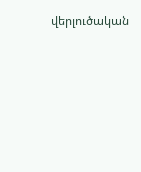վերլուծական